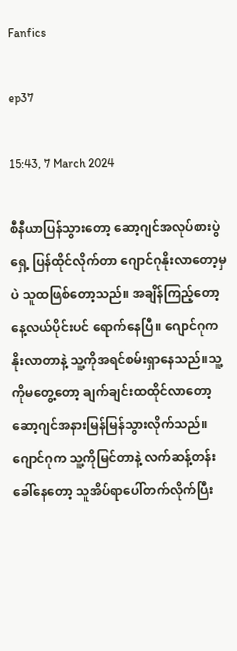Fanfics

ep37

15:43, 7 March 2024

စီနီယာပြန်သွားတော့ ဆော့ဂျင်အလုပ်စားပွဲရှေ့ ပြန်ထိုင်လိုက်တာ ဂျောင်ဂုနိုးလာတော့မှပဲ သူထဖြစ်တော့သည်။ အချိန်ကြည့်တော့ နေ့လယ်ပိုင်းပင် ရောက်နေပြီ။ ဂျောင်ဂုက နိုးလာတာနဲ့ သူ့ကိုအရင်စမ်းရှာနေသည်။သူ့ကိုမတွေ့တော့ ချက်ချင်းထထိုင်လာတော့ ဆော့ဂျင်အနားမြန်မြန်သွားလိုက်သည်။ ဂျောင်ဂုက သူ့ကိုမြင်တာနဲ့ လက်ဆန့်တန်းခေါ်နေတော့ သူအိပ်ရာပေါ်တက်လိုက်ပြီး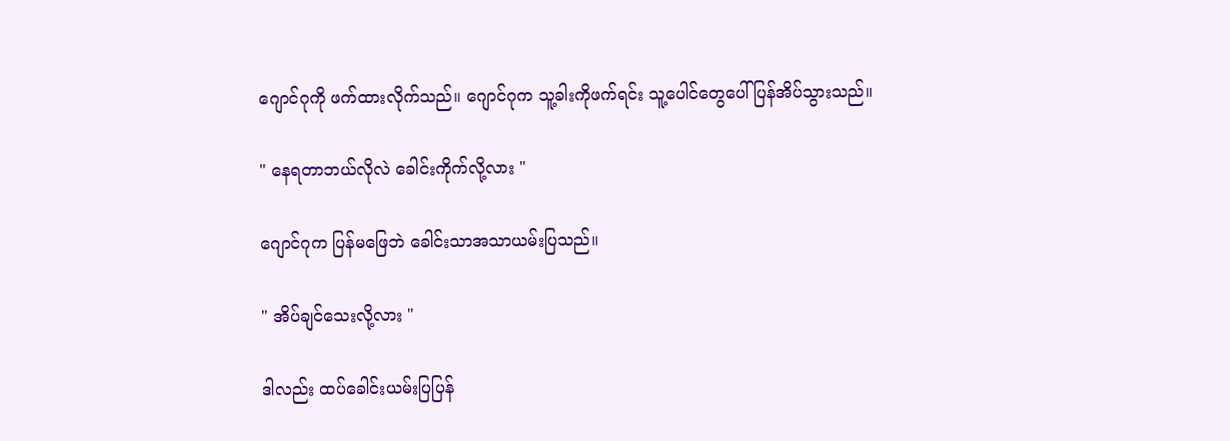ဂျောင်ဂုကို ဖက်ထားလိုက်သည်။ ဂျောင်ဂုက သူ့ခါးကိုဖက်ရင်း သူ့ပေါင်တွေပေါ် ပြန်အိပ်သွားသည်။

" နေရတာဘယ်လိုလဲ ခေါင်းကိုက်လို့လား "

ဂျောင်ဂုက ပြန်မဖြေဘဲ ခေါင်းသာအသာယမ်းပြသည်။

" အိပ်ချင်သေးလို့လား "

ဒါလည်း ထပ်ခေါင်းယမ်းပြပြန်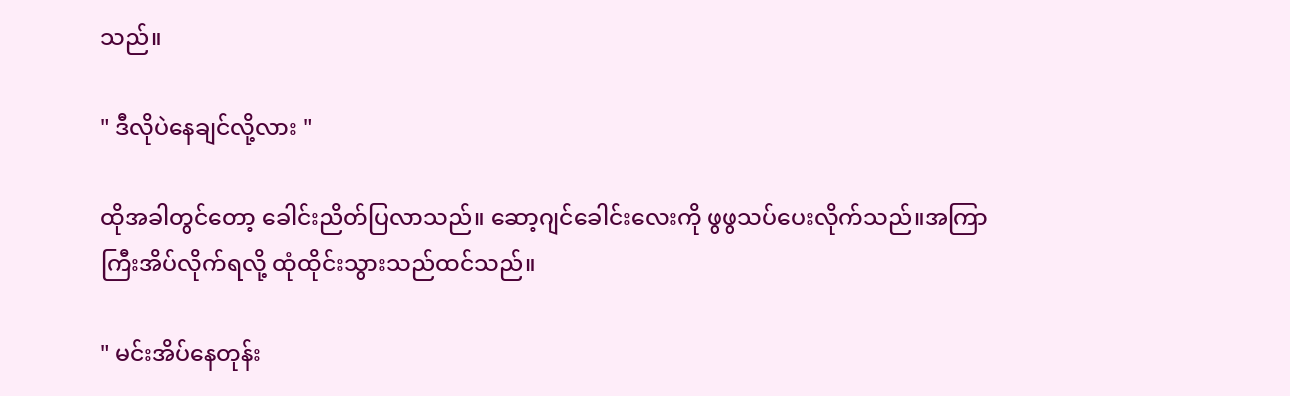သည်။

" ဒီလိုပဲနေချင်လို့လား "

ထိုအခါတွင်တော့ ခေါင်းညိတ်ပြလာသည်။ ဆော့ဂျင်ခေါင်းလေးကို ဖွဖွသပ်ပေးလိုက်သည်။အကြာကြီးအိပ်လိုက်ရလို့ ထုံထိုင်းသွားသည်ထင်သည်။

" မင်းအိပ်နေတုန်း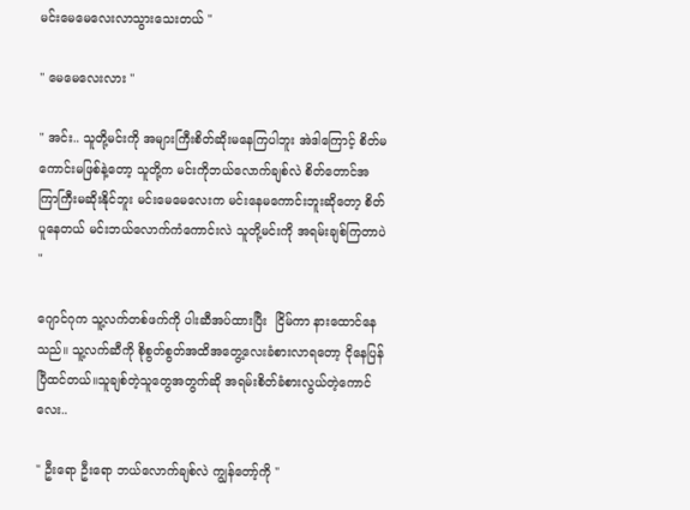မင်းမေမေလေးလာသွားသေးတယ် "

" မေမေလေးလား "

" အင်း.. သူတို့မင်းကို အများကြီးစိတ်ဆိုးမနေကြပါဘူး အဲဒါကြောင့် စိတ်မကောင်းမဖြစ်နဲ့တော့ သူတို့က မင်းကိုဘယ်လောက်ချစ်လဲ စိတ်တောင်အကြာကြီးမဆိုးနိုင်ဘူး မင်းမေမေလေးက မင်းနေမကောင်းဘူးဆိုတော့ စိတ်ပူနေတယ် မင်းဘယ်လောက်ကံကောင်းလဲ သူတို့မင်းကို အရမ်းချစ်ကြတာပဲ "

ဂျောင်ဂုက သူ့လက်တစ်ဖက်ကို ပါးဆီအပ်ထားပြီး  ငြိမ်ကာ နားထောင်နေသည်။ သူ့လက်ဆီကို စိုစွတ်စွတ်အထိအတွေ့လေးခံစားလာရတော့ ငိုနေပြန်ပြီထင်တယ်။သူချစ်တဲ့သူတွေအတွက်ဆို အရမ်းစိတ်ခံစားလွယ်တဲ့ကောင်လေး..

" ဦးရော ဦးရော ဘယ်လောက်ချစ်လဲ ကျွန်တော့်ကို "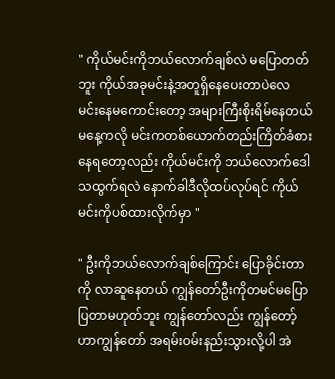" ကိုယ်မင်းကိုဘယ်လောက်ချစ်လဲ မပြောတတ်ဘူး ကိုယ်အခုမင်းနဲ့အတူရှိနေပေးတာပဲလေ မင်းနေမကောင်းတော့ အများကြီးစိုးရိမ်နေတယ် မနေ့ကလို မင်းကတစ်ယောက်တည်းကြိတ်ခံစားနေရတော့လည်း ကိုယ်မင်းကို ဘယ်လောက်ဒေါသထွက်ရလဲ နောက်ခါဒီလိုထပ်လုပ်ရင် ကိုယ်မင်းကိုပစ်ထားလိုက်မှာ "

" ဦးကိုဘယ်လောက်ချစ်ကြောင်း ပြောခိုင်းတာကို လာဆူနေတယ် ကျွန်တော်ဦးကိုတမင်မပြောပြတာမဟုတ်ဘူး ကျွန်တော်လည်း ကျွန်တော့်ဟာကျွန်တော် အရမ်းဝမ်းနည်းသွားလို့ပါ အဲ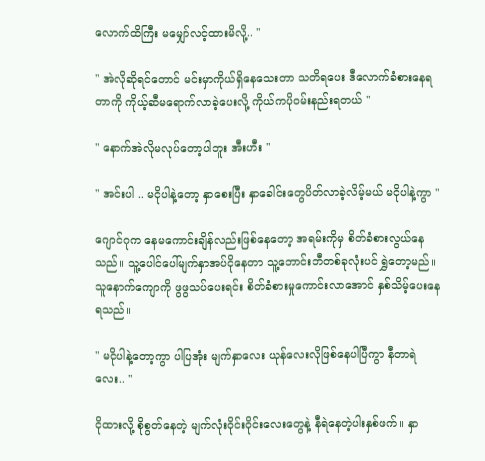လောက်ထိကြီး မမျှော်လင့်ထားမိလို့.. "

" အဲလိုဆိုရင်တောင် မင်းမှာကိုယ်ရှိနေသေးတာ သတိရပေး ဒီလောက်ခံစားနေရတာကို ကိုယ့်ဆီမရောက်လာခဲ့ပေးလို့ ကိုယ်ကပိုဝမ်းနည်းရတယ် "

" နောက်အဲလိုမလုပ်တော့ပါဘူး အီးဟီး "

" အင်းပါ .. မငိုပါနဲ့တော့ နှာစေးပြီး နှာခေါင်းတွေပိတ်လာခဲ့လိမ့်မယ် မငိုပါနဲ့ကွာ "

ဂျောင်ဂုက နေမကောင်းချိန်လည်းဖြစ်နေတော့ အရမ်းကိုမှ စိတ်ခံစားလွယ်နေသည်။ သူ့ပေါင်ပေါ်မျက်နှာအပ်ငိုနေတာ သူ့ဘောင်းဘီတစ်ခုလုံးပင် ရွှဲတော့မည်။ သူနောက်ကျောကို ဖွဖွသပ်ပေးရင်း စိတ်ခံစားမှုကောင်းလာအောင် နှစ်သိမ့်ပေးနေရသည်။

" မငိုပါနဲ့တော့ကွာ ပါပြအုံး မျက်နှာလေး ယုန်လေးလိုဖြစ်နေပါပြီကွာ နီတာရဲလေး.. "

ငိုထားလို့ စိုစွတ်နေတဲ့ မျက်လုံးဝိုင်းဝိုင်းလေးတွေနဲ့ နီရဲနေတဲ့ပါးနှစ်ဖက်။ နှာ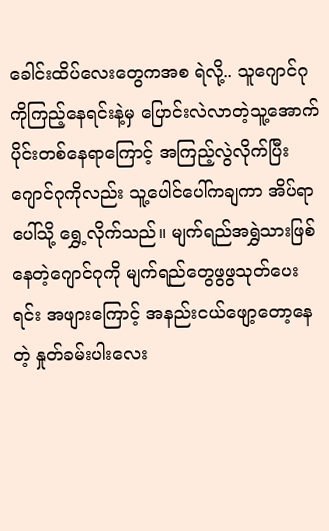ခေါင်းထိပ်လေးတွေကအစ ရဲလို့.. သူဂျောင်ဂုကိုကြည့်နေရင်းနဲ့‌မှ ပြောင်းလဲလာတဲ့သူ့အောက်ပိုင်းတစ်နေရာကြောင့် အကြည့်လွဲလိုက်ပြီး ဂျောင်ဂုကိုလည်း သူ့ပေါင်ပေါ်ကချကာ အိပ်ရာပေါ်သို့ ရွှေ့လိုက်သည်။ မျက်ရည်အရွှဲသားဖြစ်နေတဲ့ဂျောင်ဂုကို မျက်ရည်တွေဖွဖွသုတ်ပေးရင်း အဖျားကြောင့် အနည်းငယ်ဖျော့တော့နေတဲ့ နှုတ်ခမ်းပါးလေး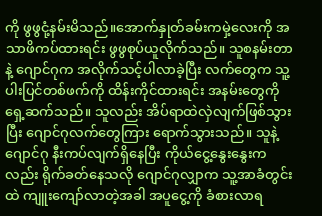ကို ဖွဖွငုံ့နမ်းမိသည်။‌အောက်နှုတ်ခမ်းကမှဲ့လေးကို အသာဖိကပ်ထားရင်း ဖွဖွစုပ်ယူလိုက်သည်။ သူစနမ်းတာနဲ့ ဂျောင်ဂုက အလိုက်သင့်ပါလာခဲ့ပြီး လက်တွေက သူ့ပါးပြင်တစ်ဖက်ကို ထိန်းကိုင်ထားရင်း အနမ်းတွေကို ရှေ့ဆက်သည်။ သူလည်း အိပ်ရာထဲလှဲလျက်ဖြစ်သွားပြီး ဂျောင်ဂုလက်တွေကြား ရောက်သွားသည်။ သူနဲ့ဂျောင်ဂု နီးကပ်လျက်ရှိနေ‌ပြီး ကိုယ်ငွေ့နွေးနွေးကလည်း ရိုက်ခတ်နေသလို ဂျောင်ဂုလျှာက သူ့အာခံတွင်းထဲ ကျူးကျော်လာတဲ့အခါ အပူငွေ့ကို ခံစားလာရ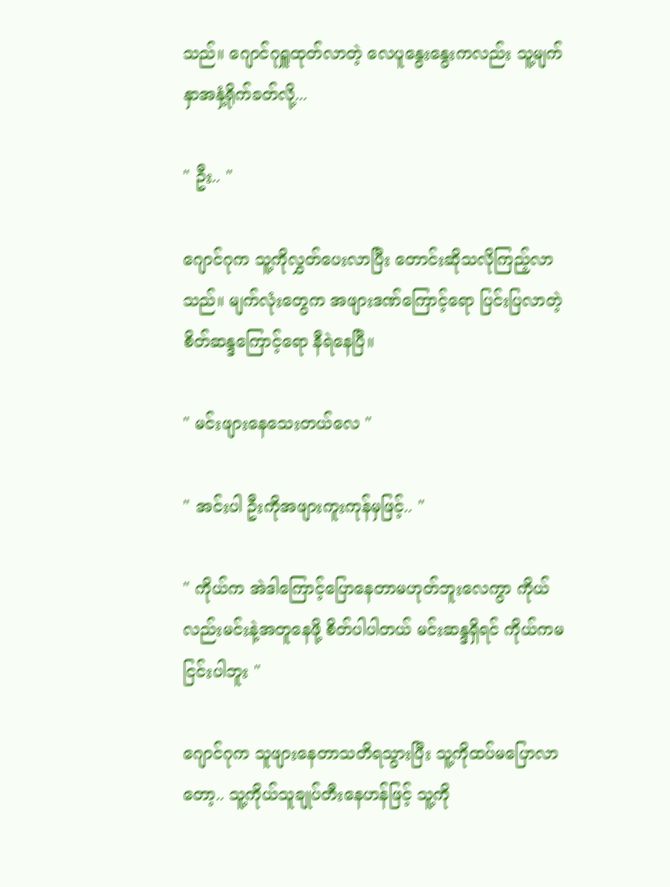သည်။ ဂျောင်ဂုရှူထုတ်လာတဲ့ လေပူနွေးနွေးကလည်း သူ့မျက်နှာအနှံ့ရိုက်ခတ်လို့...

" ဦး.. "

ဂျောင်ဂုက သူ့ကိုလွှတ်ပေးလာပြီး တောင်းဆိုသလိုကြည့်လာသည်။ မျက်လုံးတွေက အဖျားဒဏ်ကြောင့်ရော ပြင်းပြလာတဲ့စိတ်ဆန္ဒကြောင့်ရော နီရဲနေပြီ။

" မင်းဖျားနေသေးတယ်လေ "

" အင်းပါ ဦးကိုအဖျားကူးကုန်မှဖြင့်.. "

" ကိုယ်က အဲဒါကြောင့်ပြောနေတာမဟုတ်ဘူးလေကွာ ကိုယ်လည်းမင်းနဲ့အတူနေဖို့ စိတ်ပါပါတယ် မင်းဆန္ဒရှိရင် ကိုယ်ကမငြင်းပါဘူး "

ဂျောင်ဂုက သူဖျားနေတာသတိရသွားပြီး သူ့ကိုထပ်မပြောလာတော့.. သူ့ကိုယ်သူချုပ်တီးနေဟန်ဖြင့် သူ့ကို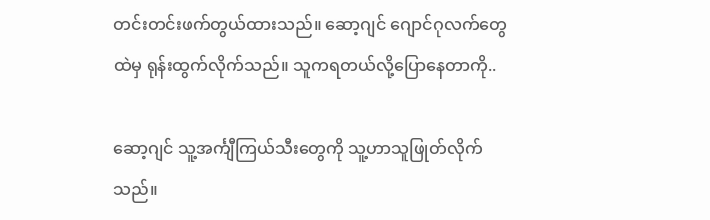တင်းတင်းဖက်တွယ်ထားသည်။ ဆော့ဂျင် ဂျောင်ဂုလက်တွေထဲမှ ရုန်းထွက်လိုက်သည်။ သူကရတယ်လို့ပြောနေတာကို..

ဆော့ဂျင် သူ့အင်္ကျီကြယ်သီးတွေကို သူ့ဟာသူဖြုတ်လိုက်သည်။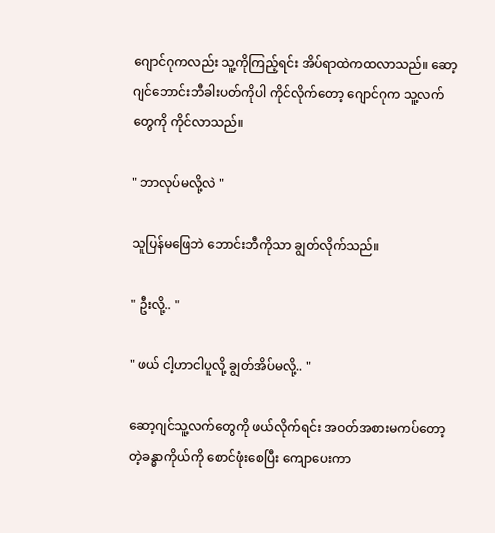ဂျောင်ဂုကလည်း သူ့ကိုကြည့်ရင်း အိပ်ရာထဲကထလာသည်။ ဆော့ဂျင်ဘောင်းဘီခါးပတ်ကိုပါ ကိုင်လိုက်တော့ ဂျောင်ဂုက သူ့လက်တွေကို ကိုင်လာသည်။

" ဘာလုပ်မလို့လဲ "

သူပြန်မဖြေဘဲ ဘောင်းဘီကိုသာ ချွတ်လိုက်သည်။

" ဦးလို့.. "

" ဖယ် ငါ့ဟာငါပူလို့ ချွတ်အိပ်မလို့.. "

ဆော့ဂျင်သူ့လက်တွေကို ဖယ်လိုက်ရင်း အဝတ်အစားမကပ်တော့တဲ့ခန္ဓာကိုယ်ကို စောင်ဖုံးစေပြီး ကျောပေးကာ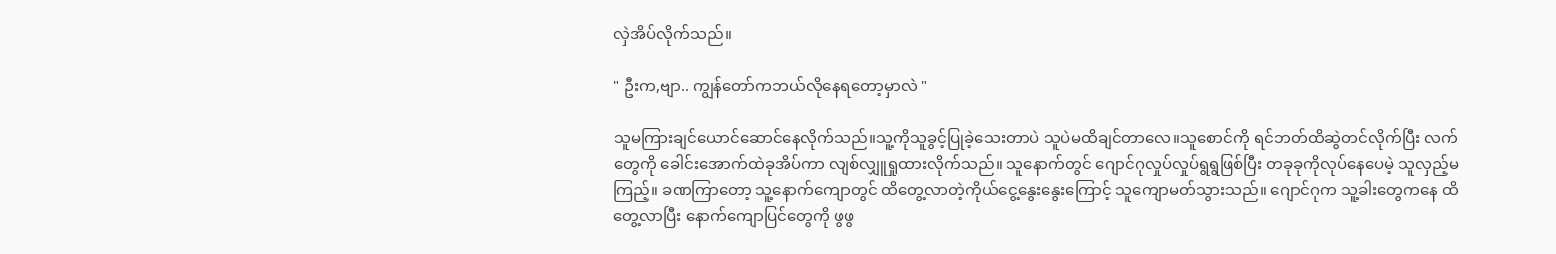လှဲအိပ်လိုက်သည်။

" ဦးက,ဗျာ.. ကျွန်တော်ကဘယ်လိုနေရတော့မှာလဲ "

သူမကြားချင်ယောင်ဆောင်နေလိုက်သည်။သူ့ကိုသူခွင့်ပြုခဲ့သေးတာပဲ သူပဲမထိချင်တာလေ။သူစောင်ကို ရင်ဘတ်ထိဆွဲတင်လိုက်ပြီး လက်တွေကို ခေါင်းအောက်ထဲခုအိပ်ကာ လျစ်လျှူရှုထားလိုက်သည်။ သူနောက်တွင် ဂျောင်ဂုလှုပ်လှုပ်ရွရွဖြစ်ပြီး တခုခုကိုလုပ်နေပေမဲ့ သူလှည့်မကြည့်။ ခဏကြာတော့ သူ့နောက်ကျောတွင် ထိတွေ့လာတဲ့ကိုယ်ငွေ့နွေးနွေးကြောင့် သူကျောမတ်သွားသည်။ ဂျောင်ဂုက သူ့ခါးတွေကနေ ထိတွေ့လာပြီး နောက်ကျောပြင်တွေကို ဖွဖွ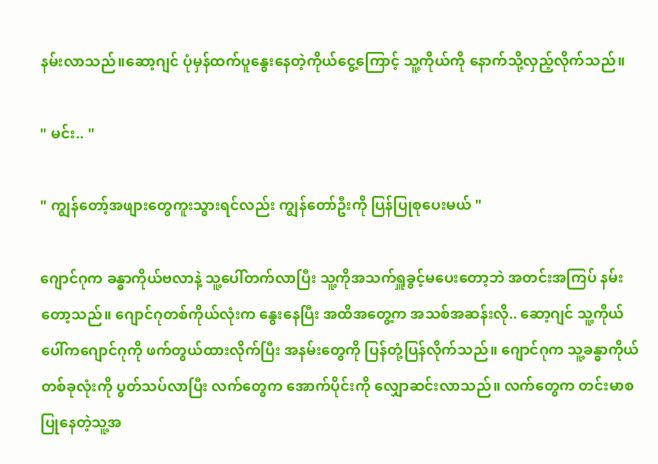နမ်းလာသည်။ဆော့ဂျင် ပုံမှန်ထက်ပူနွေးနေတဲ့ကိုယ်ငွေ့ကြောင့် သူ့ကိုယ်ကို နောက်သို့လှည့်လိုက်သည်။

" မင်း.. "

" ကျွန်တော့်အဖျားတွေကူးသွားရင်လည်း ကျွန်တော်ဦးကို ပြန်ပြုစုပေးမယ် "

ဂျောင်ဂုက ခန္ဓာကိုယ်ဗလာနဲ့ သူ့ပေါ်တက်လာပြီး သူ့ကိုအသက်ရှူခွင့်မပေးတော့ဘဲ အတင်းအကြပ် နမ်းတော့သည်။ ဂျောင်ဂုတစ်ကိုယ်လုံးက နွေးနေပြီး အထိအတွေ့က အသစ်အဆန်းလို.. ဆော့ဂျင် သူ့ကိုယ်ပေါ်ကဂျောင်ဂုကို ဖက်တွယ်ထားလိုက်ပြီး အနမ်းတွေကို ပြန်တုံ့ပြန်လိုက်သည်။ ဂျောင်ဂုက သူ့ခန္ဓာကိုယ်တစ်ခုလုံးကို ပွတ်သပ်လာပြီး လက်တွေက အောက်ပိုင်းကို လျှောဆင်းလာသည်။ လက်တွေက တင်းမာစပြုနေတဲ့သူ့အ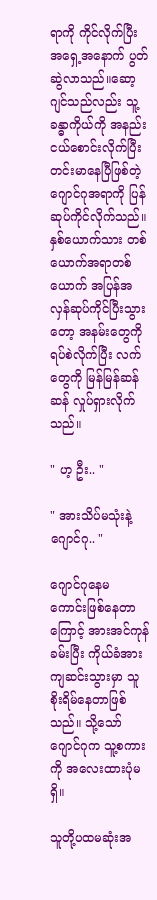ရာကို ကိုင်လိုက်ပြီး အရှေ့အနောက် ပွတ်ဆွဲလာသည်။ဆော့ဂျင်သည်လည်း သူ့ခန္ဓာကိုယ်ကို အနည်းငယ်စောင်းလိုက်ပြီး တင်းမာနေပြီဖြစ်တဲ့ ဂျောင်ဂုအရာကို ပြန်ဆုပ်ကိုင်လိုက်သည်။ နှစ်ယောက်သား တစ်ယောက်အရာတစ်ယောက် အပြန်အလှန်ဆုပ်ကိုင်ပြီးသွားတော့ အနမ်းတွေကို ရပ်စဲလိုက်ပြီး လက်တွေကို မြန်မြန်ဆန်ဆန် လှုပ်ရှားလိုက်သည်။

" ဟ့ ဦး.. "

" အားသိပ်မသုံးနဲ့ဂျောင်ဂု.. "

ဂျောင်ဂုနေမကောင်း‌ဖြစ်နေတာကြောင့် အားအင်ကုန်ခမ်းပြီး ကိုယ်ခံအားကျဆင်းသွားမှာ သူစိုးရိမ်နေတာဖြစ်သည်။ သို့သော် ဂျောင်ဂုက သူ့စကားကို အလေးထားပုံမရှိ။

သူတို့ပထမဆုံးအ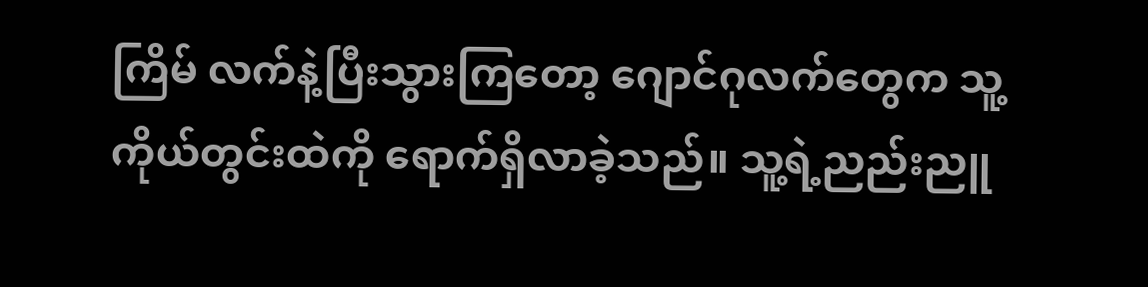ကြိမ် လက်နဲ့ပြီးသွားကြတော့ ဂျောင်ဂုလက်တွေက သူ့ကိုယ်တွင်းထဲကို ရောက်ရှိလာခဲ့သည်။ သူ့ရဲ့ညည်းညူ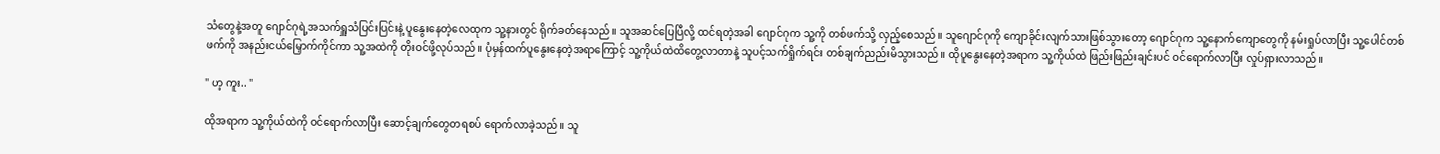သံတွေနဲ့အတူ ဂျောင်ဂုရဲ့အသက်ရှူသံပြင်းပြင်းနဲ့ ပူနွေးနေတဲ့လေထုက သူ့နားတွင် ရိုက်ခတ်နေသည်။ သူအဆင်ပြေပြီလို့ ထင်ရတဲ့အခါ ဂျောင်ဂုက သူ့ကို တစ်ဖက်သို့ လှည့်စေသည်။ သူဂျောင်ဂုကို ကျောခိုင်းလျက်သားဖြစ်သွားတော့ ဂျောင်ဂုက သူ့နောက်ကျောတွေကို နမ်းရှုပ်လာပြီး သူ့ပေါင်တစ်ဖက်ကို အနည်းငယ်မြှောက်ကိုင်ကာ သူ့အထဲကို တိုးဝင်ဖို့လုပ်သည်။ ပုံမှန်ထက်ပူနွေးနေတဲ့အရာကြောင့် သူ့ကိုယ်ထဲထိတွေ့လာတာနဲ့ သူပင့်သက်ရှိုက်ရင်း တစ်ချက်ညည်းမိသွားသည်။ ထိုပူနွေးနေတဲ့အရာက သူ့ကိုယ်ထဲ ဖြည်းဖြည်းချင်းပင် ဝင်ရောက်လာပြီး လှုပ်ရှားလာသည်။

" ဟ့ ကူး.. "

ထိုအရာက သူ့ကိုယ်ထဲကို ဝင်ရောက်လာပြီး ဆောင့်ချက်တွေတရစပ် ရောက်လာခဲ့သည်။ သူ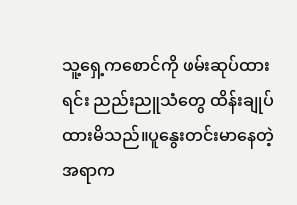သူ့ရှေ့ကစောင်ကို ဖမ်းဆုပ်ထားရင်း ညည်းညူသံတွေ ထိန်းချုပ်ထားမိသည်။ပူနွေးတင်းမာနေတဲ့အရာက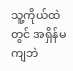သူ့ကိုယ်ထဲတွင် အရှိန်မကျဘဲ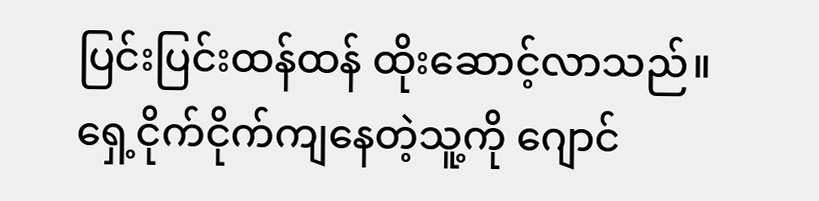ပြင်းပြင်းထန်ထန် ထိုးဆောင့်လာသည်။ ရှေ့ငိုက်ငိုက်ကျနေတဲ့သူ့ကို ဂျောင်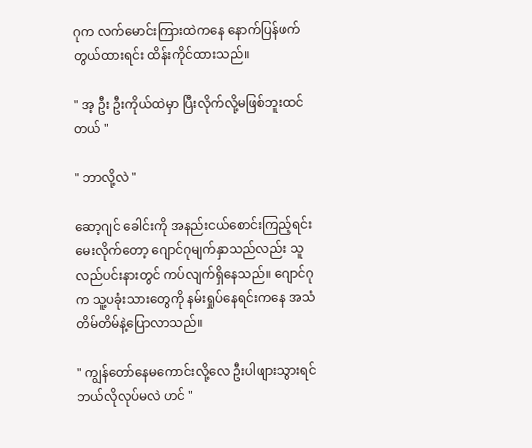ဂုက လက်မောင်းကြားထဲကနေ နောက်ပြန်ဖက်တွယ်ထားရင်း ထိန်းကိုင်ထားသည်။

" အ့ ဦး ဦးကိုယ်ထဲမှာ ပြီးလိုက်လို့မဖြစ်ဘူးထင်တယ် "

" ဘာလို့လဲ "

ဆော့ဂျင် ခေါင်းကို အနည်းငယ်စောင်းကြည့်ရင်း မေးလိုက်တော့ ဂျောင်ဂုမျက်နှာသည်လည်း သူလည်ပင်းနားတွင် ကပ်လျက်ရှိနေသည်။ ဂျောင်ဂုက သူ့ပခုံးသားတွေကို နမ်းရှုပ်နေရင်းကနေ အသံတိမ်တိမ်နဲ့ပြောလာသည်။

" ကျွန်တော်နေမကောင်းလို့လေ ဦးပါဖျားသွားရင် ဘယ်လိုလုပ်မလဲ ဟင် "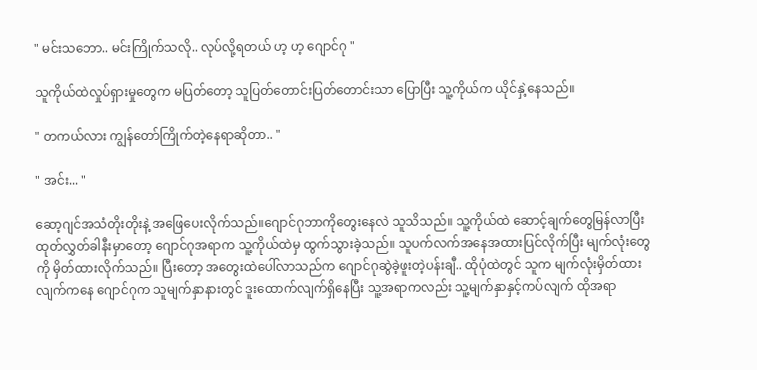" မင်းသဘော.. မင်းကြိုက်သလို.. လုပ်လို့ရတယ် ဟ့ ဟ့ ဂျောင်ဂု "

သူကိုယ်ထဲလှုပ်ရှားမှုတွေက မပြတ်တော့ သူပြတ်တောင်းပြတ်တောင်းသာ ပြောပြီး သူ့ကိုယ်က ယိုင်နှဲ့နေသည်။

" တကယ်လား ကျွန်တော်ကြိုက်တဲ့နေရာဆိုတာ.. "

" အင်း... "

ဆော့ဂျင်အသံတိုးတိုးနဲ့ အဖြေပေးလိုက်သည်။ဂျောင်ဂုဘာကိုတွေးနေလဲ သူသိသည်။ သူ့ကိုယ်ထဲ ဆောင့်ချက်တွေမြန်လာပြီး ထုတ်လွှတ်ခါနီးမှာတော့ ဂျောင်ဂုအရာက သူ့ကိုယ်ထဲမှ ထွက်သွားခဲ့သည်။ သူပက်လက်အနေအထားပြင်လိုက်ပြီး မျက်လုံးတွေကို မှိတ်ထားလိုက်သည်။ ပြီးတော့ အတွေးထဲပေါ်လာသည်က ဂျောင်ဂုဆွဲခဲ့ဖူးတဲ့ပန်းချီ.. ထိုပုံထဲတွင် သူက မျက်လုံးမှိတ်ထားလျက်ကနေ ဂျောင်ဂုက သူမျက်နှာနားတွင် ဒူးထောက်လျက်ရှိနေပြီး သူ့အရာကလည်း သူ့မျက်နှာနှင့်ကပ်လျက် ထိုအရာ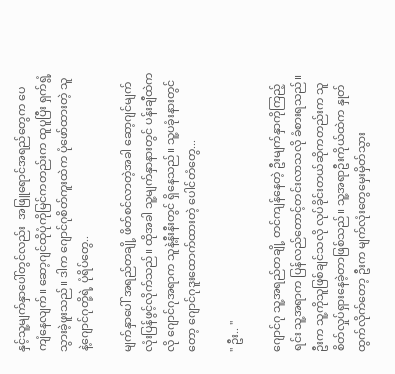နှင့်သူ့မျက်နှာပေါ်တွင်လည်း  အဖြူရောင်အရည်တွေက ပေကျံနေလျက်။ ဆော့ဂျင်ထိုပုံကိုမြင်ကတည်းက ထူပူပြီး ရှက်ရွံ့သွားခဲ့ဖူးသည်။ ဒါက ဂျောင်ဂုစိတ်ကူးထဲက ပုံဖော်ထားတဲ့ သူနဲ့ဂျောင်ဂုတို့ရဲ့ ပုံရိပ်တွေ..

မျက်နှာပေါ် အရည်တချို့ ဖိတ်စင်လာတဲ့အခါ ဆော့ဂျင်မျက်လုံးပြန်ဖွင့်လိုက်သည်။ ထိုအခါ သူ့မျက်နှာနားတွင် ပန်းချီထဲကလို ဂျောင်ဂုအရာက သူနဲ့နီးနီး‌တွင် ရှိနေသည်။ သူ့ပခုံးနားတွင်တော့ ဂျောင်ဂုဒူးထောက်ထားတဲ့ ပေါင်တံတွေ...

" ဦး.. "

ဂျောင်ဂု သူ့အရည်တချို့‌ တင်ကျန်နေတဲ့ ဦးမျက်နှာကိုကြည့်ရင်း သူ့အရာက ပြန်လည်တောင့်တင်းလာသလို ခံစားရသည်။ ဦးက သူ့ကိုသူဖြစ်ချင်သလို လုပ်ခိုင်းတယ်ဆိုကတည်းက သူစိတ်လှုပ်ရှားနေခဲ့တာဖြစ်သည်။ သူ့အရာဦးကိုယ်ထဲက နှုတ်ထွက်လိုက်တော့ ဦးက မျက်လုံးတွေမှေးမှိတ်သွား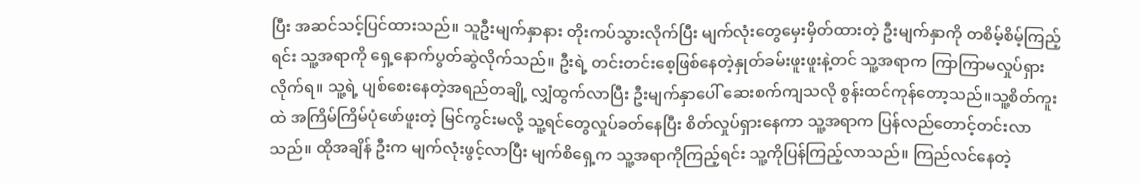ပြီး အဆင်သင့်ပြင်ထားသည်။ သူဦးမျက်နှာနား တိုးကပ်သွားလိုက်ပြီး မျက်လုံးတွေ‌မှေးမှိတ်ထားတဲ့ ဦးမျက်နှာကို တစိမ့်စိမ့်ကြည့်ရင်း သူ့အရာကို ရှေ့နောက်ပွတ်ဆွဲလိုက်သည်။ ဦးရဲ့ တင်းတင်းစေ့ဖြစ်နေတဲ့နှုတ်ခမ်းဖူးဖူးနဲ့တင် သူ့အရာက ကြာကြာမလှုပ်ရှားလိုက်ရ။ သူ့ရဲ့ ပျစ်စေးနေတဲ့အရည်တချို့ လျှံထွက်လာပြီး ဦးမျက်နှာပေါ် ဆေးစက်ကျသလို စွန်းထင်ကုန်တော့သည်။သူ့စိတ်ကူးထဲ အကြိမ်ကြိမ်ပုံဖော်ဖူးတဲ့ မြင်ကွင်းမလို့ သူ့ရင်တွေလှုပ်ခတ်နေပြီး စိတ်လှုပ်ရှားနေကာ သူ့အရာက ပြန်လည်တောင့်တင်းလာသည်။ ထိုအချိန် ဦးက မျက်လုံးဖွင့်လာပြီး မျက်စိ‌ရှေ့က သူ့အရာကိုကြည့်ရင်း သူ့ကိုပြန်ကြည့်လာသည်။ ကြည်လင်နေတဲ့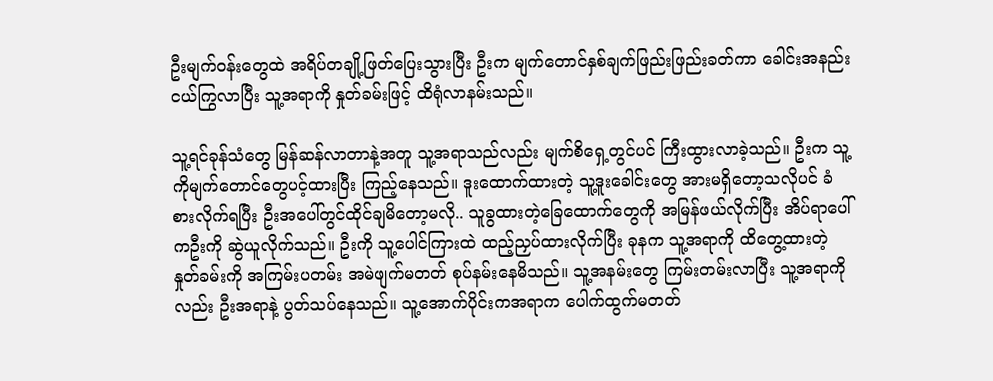ဦးမျက်ဝန်းတွေထဲ အရိပ်တချို့ဖြတ်ပြေးသွားပြီး ဦးက မျက်တောင်နှစ်ချက်ဖြည်းဖြည်းခတ်ကာ ခေါင်းအနည်းငယ်ကြွလာပြီး သူ့အရာကို နှုတ်ခမ်းဖြင့် ထိရုံလာနမ်းသည်။

သူ့ရင်ခုန်သံတွေ မြန်ဆန်လာတာနဲ့အတူ သူ့အရာသည်လည်း မျက်စိရှေ့တွင်ပင် ကြီးထွားလာခဲ့သည်။ ဦးက သူ့ကိုမျက်တောင်တွေပင့်ထားပြီး ကြည့်နေသည်။ ဒူးထောက်ထားတဲ့ သူ့ဒူးခေါင်းတွေ အားမရှိတော့သလိုပင် ခံစားလိုက်ရပြီး ဦးအပေါ်တွင်ထိုင်ချမိတော့မလို.. သူခွထားတဲ့ခြေထောက်တွေကို အမြန်ဖယ်လိုက်ပြီး အိပ်ရာပေါ်ကဦးကို ဆွဲယူလိုက်သည်။ ဦးကို သူ့ပေါင်ကြားထဲ ထည့်ညှပ်ထားလိုက်ပြီး ခုနက သူ့အရာကို ထိတွေ့ထားတဲ့ နှုတ်ခမ်းကို အကြမ်းပတမ်း အမဲဖျက်မတတ် စုပ်နမ်းနေမိသည်။ သူ့အနမ်းတွေ ကြမ်းတမ်းလာပြီး သူ့အရာကိုလည်း ဦးအရာနဲ့ ပွတ်သပ်နေသည်။ သူ့အောက်ပိုင်းကအရာက ပေါက်ထွက်မတတ်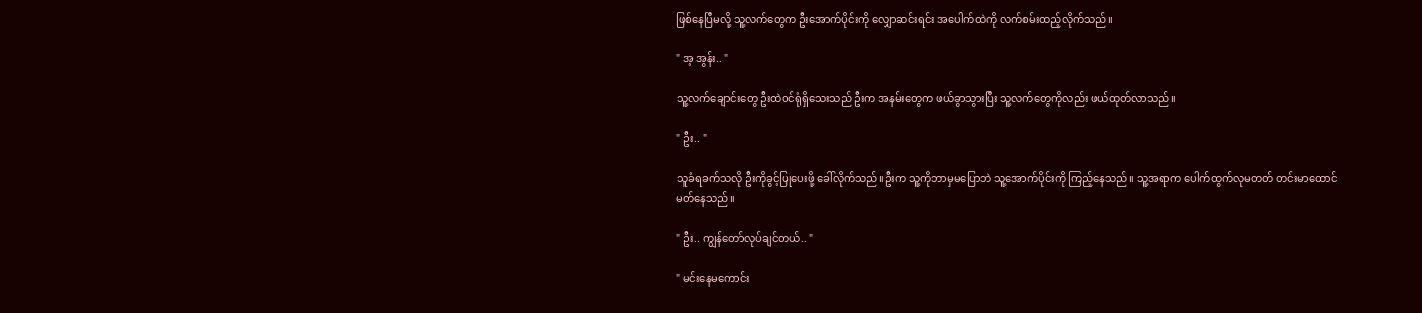ဖြစ်နေပြီမလို့ သူ့လက်တွေက ဦးအောက်ပိုင်းကို လျှောဆင်းရင်း အပေါက်ထဲကို လက်စမ်းထည့်လိုက်သည်။

" အ့ အွန်း.. "

သူ့လက်ချောင်း‌တွေ ဦးထဲဝင်ရုံရှိသေးသည် ဦးက အနမ်းတွေက ဖယ်ခွာသွားပြီး သူ့လက်တွေကိုလည်း ဖယ်ထုတ်လာသည်။

" ဦး.. "

သူခံရခက်သလို ဦးကိုခွင့်ပြုပေးဖို့ ခေါ်လိုက်သည်။ဦးက သူ့ကိုဘာမှမပြောဘဲ သူ့အောက်ပိုင်းကို ကြည့်နေသည်။ သူ့အရာက ပေါက်ထွက်လုမတတ် တင်းမာထောင်မတ်နေသည်။

" ဦး.. ကျွန်တော်လုပ်ချင်တယ်.. "

" မင်းနေမကောင်း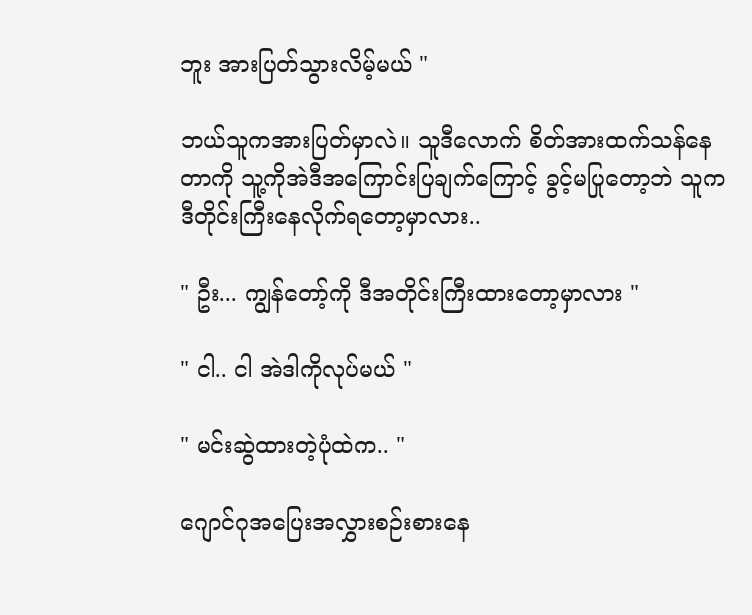ဘူး အားပြတ်သွားလိမ့်မယ် "

ဘယ်သူကအားပြတ်မှာလဲ။ သူဒီလောက် စိတ်အားထက်သန်နေတာကို သူ့ကိုအဲဒီအကြောင်းပြချက်ကြောင့် ခွင့်မပြုတော့ဘဲ သူကဒီတိုင်းကြီးနေလိုက်ရတော့မှာလား..

" ဦး... ကျွန်တော့်ကို ဒီအတိုင်းကြီးထားတော့မှာလား "

" ငါ.. ငါ အဲဒါကိုလုပ်မယ် "

" မင်းဆွဲထားတဲ့ပုံထဲက.. "

ဂျောင်ဂုအပြေးအလွှားစဉ်းစားနေ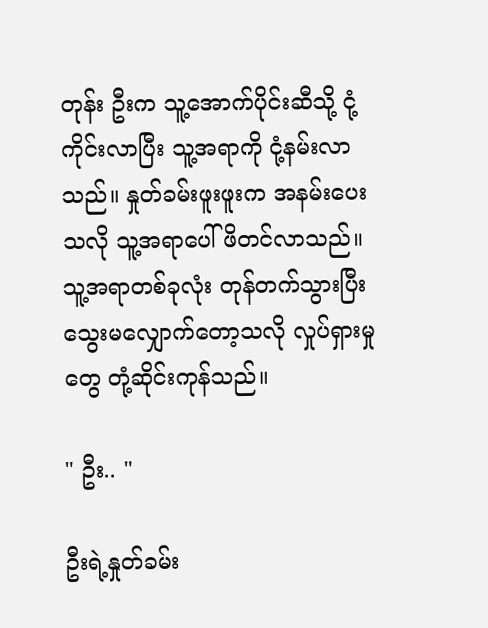တုန်း ဦးက သူ့အောက်ပိုင်းဆီသို့ ငုံ့ကိုင်းလာပြီး သူ့အရာကို ငုံ့နမ်းလာသည်။ နှုတ်ခမ်းဖူးဖူးက အနမ်းပေးသလို သူ့အရာပေါ် ဖိတင်လာသည်။သူ့အရာတစ်ခုလုံး တုန်တက်သွားပြီး သွေးမလျှောက်တော့သလို လှုပ်ရှားမှုတွေ တုံ့ဆိုင်းကုန်သည်။

" ဦး.. "

ဦးရဲ့နှုတ်ခမ်း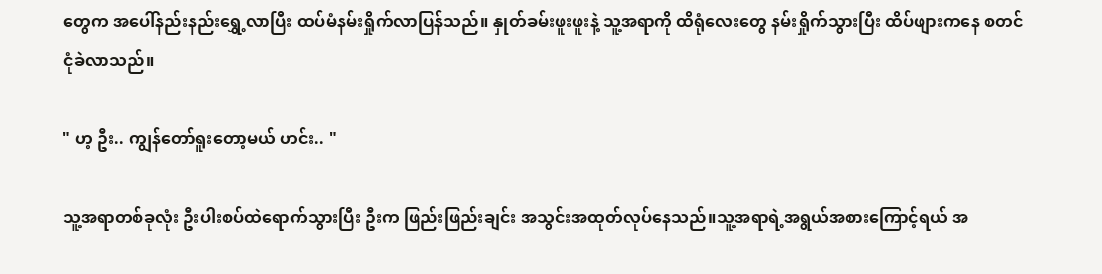တွေက အပေါ်နည်းနည်းရွှေ့လာပြီး ထပ်မံနမ်းရှိုက်လာပြန်သည်။ နှုတ်ခမ်းဖူးဖူးနဲ့ သူ့အရာကို ထိရုံလေးတွေ နမ်းရှိုက်သွားပြီး ထိပ်ဖျားကနေ စတင်ငုံခဲလာသည်။

" ဟ့ ဦး.. ကျွန်တော်ရူးတော့မယ် ဟင်း.. "

သူ့အရာတစ်ခုလုံး ဦးပါးစပ်ထဲရောက်သွားပြီး ဦးက ဖြည်းဖြည်းချင်း အသွင်းအထုတ်လုပ်နေသည်။သူ့အရာရဲ့အရွယ်အစားကြောင့်ရယ် အ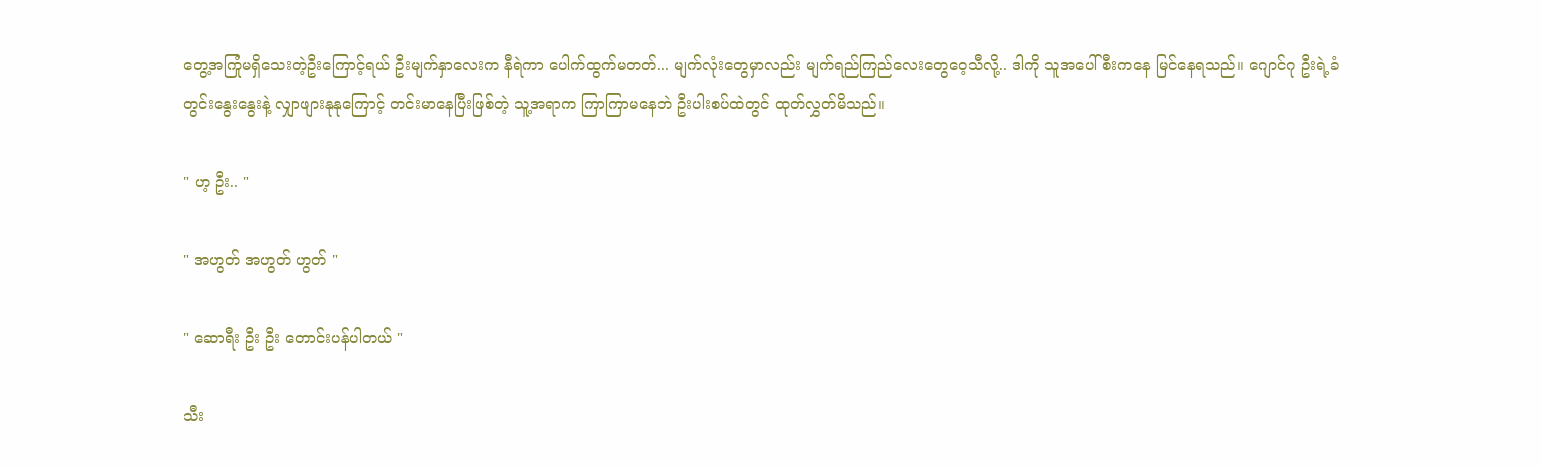တွေ့အကြုံမရှိသေးတဲ့ဦးကြောင့်ရယ် ဦးမျက်နှာလေးက နီရဲကာ ပေါက်ထွက်မတတ်... မျက်လုံးတွေမှာလည်း မျက်ရည်ကြည်လေးတွေဝေ့သီလို့.. ဒါကို သူအပေါ်စီးကနေ မြင်နေရသည်။ ဂျောင်ဂု ဦးရဲ့ခံတွင်းနွေးနွေးနဲ့ လျှာဖျားနုနုကြောင့် တင်းမာနေပြီးဖြစ်တဲ့ သူ့အရာက ကြာကြာမနေဘဲ ဦးပါးစပ်ထဲတွင် ထုတ်လွှတ်မိသည်။

" ဟ့ ဦး.. "

" အဟွတ် အဟွတ် ဟွတ် "

" ဆောရီး ဦး ဦး တောင်းပန်ပါတယ် "

သီး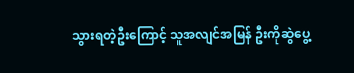သွားရတဲ့ဦးကြောင့် သူအလျင်အမြန် ဦးကိုဆွဲပွေ့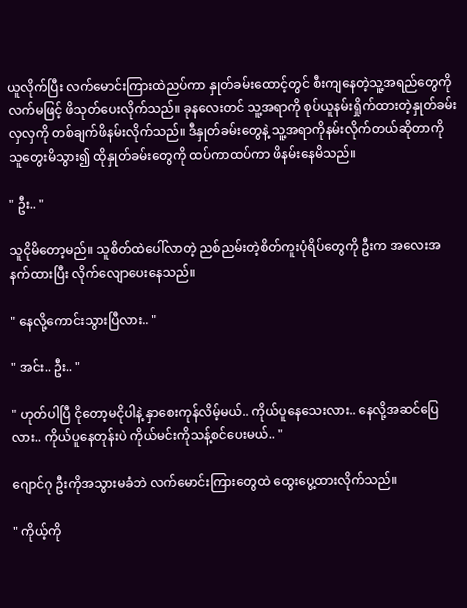ယူလိုက်ပြီး လက်မောင်းကြားထဲညပ်ကာ နှုတ်ခမ်းထောင့်တွင် စီးကျနေတဲ့သူ့အရည်တွေကို လက်မဖြင့် ဖိသုတ်ပေးလိုက်သည်။ ခုနလေးတင် သူ့အရာကို စုပ်ယူနမ်းရှိုက်ထားတဲ့နှုတ်ခမ်းလှလှကို တစ်ချက်ဖိနမ်းလိုက်သည်။ ဒီနှုတ်ခမ်းတွေနဲ့ သူ့အရာကိုနမ်းလိုက်တယ်ဆိုတာကို သူတွေးမိသွား၍ ထိုနှုတ်ခမ်းတွေကို ထပ်ကာထပ်ကာ ဖိနမ်းနေမိသည်။

" ဦး.. "

သူငိုမိတော့မည်။ သူစိတ်ထဲပေါ်လာတဲ့ ညစ်ညမ်းတဲ့စိတ်ကူးပုံရိပ်တွေကို ဦးက အလေးအနက်ထားပြီး လိုက်လျောပေးနေသည်။

" နေလို့ကောင်းသွားပြီလား.. "

" အင်း.. ဦး.. "

" ဟုတ်ပါပြီ ငိုတော့မငိုပါနဲ့ နှာစေးကုန်လိမ့်မယ်.. ကိုယ်ပူနေသေးလား.. နေလို့အဆင်ပြေလား.. ကိုယ်ပူနေတုန်းပဲ ကိုယ်မင်းကိုသန့်စင်ပေးမယ်.. "

ဂျောင်ဂု ဦးကိုအသွားမခံဘဲ လက်မောင်းကြားတွေထဲ ထွေးပွေ့ထားလိုက်သည်။

" ကိုယ့်ကို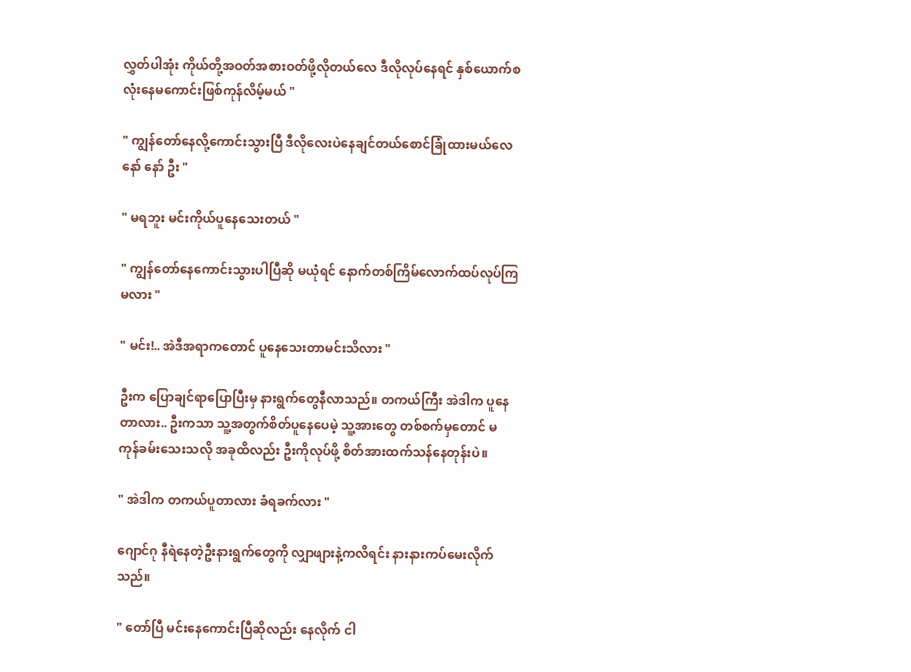လွှတ်ပါအုံး ကိုယ်တို့အဝတ်အစားဝတ်ဖို့လိုတယ်လေ ဒီလိုလုပ်နေရင် နှစ်ယောက်စလုံးနေမကောင်းဖြစ်ကုန်လိမ့်မယ် "

" ကျွန်တော်နေလို့ကောင်းသွားပြီ ဒီလိုလေးပဲနေချင်တယ်စောင်ခြုံထားမယ်လေ နော် နော် ဦး "

" မရဘူး မင်းကိုယ်ပူနေသေးတယ် "

" ကျွန်တော်နေကောင်းသွားပါပြီဆို မယုံရင် နောက်တစ်ကြိမ်လောက်ထပ်လုပ်ကြမလား "

" မင်း!.. အဲဒီအရာကတောင် ပူနေသေးတာမင်းသိလား "

ဦးက ပြောချင်ရာပြောပြီးမှ နားရွက်တွေနီလာသည်။ တကယ်ကြီး အဲဒါက ပူနေတာလား.. ဦးကသာ သူ့အတွက်စိတ်ပူနေပေမဲ့ သူ့အားတွေ တစ်စက်မှတောင် မကုန်ခမ်းသေးသလို အခုထိလည်း ဦးကိုလုပ်ဖို့ စိတ်အားထက်သန်နေတုန်းပဲ။

" အဲဒါက တကယ်ပူတာလား ခံရခက်လား "

ဂျောင်ဂု နီရဲနေတဲ့ဦးနားရွက်တွေကို လျှာဖျားနဲ့ကလိရင်း နားနားကပ်မေးလိုက်သည်။

" တော်ပြီ မင်းနေကောင်းပြီဆိုလည်း နေလိုက် ငါ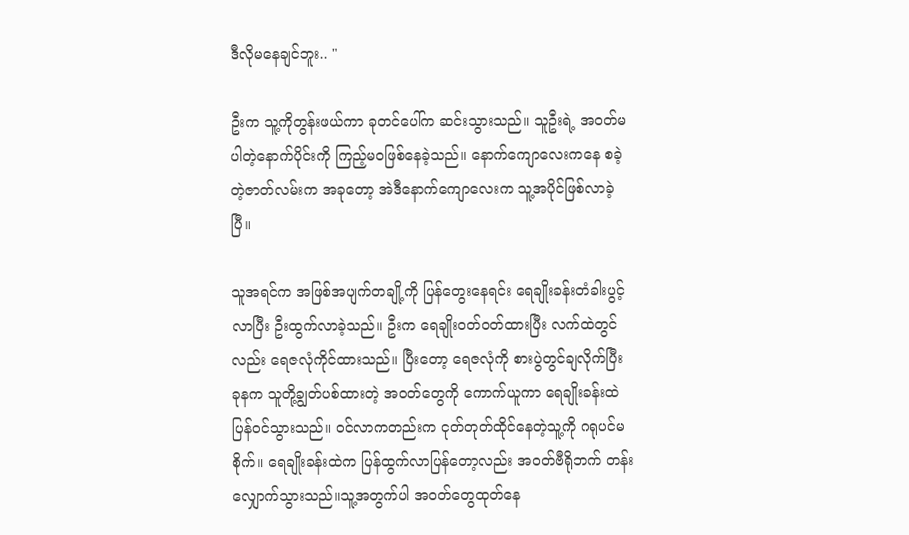ဒီလိုမနေချင်ဘူး.. "

ဦးက သူ့ကိုတွန်းဖယ်ကာ ခုတင်ပေါ်က ဆင်းသွားသည်။ သူဦးရဲ့ အဝတ်မပါတဲ့နောက်ပိုင်းကို ကြည့်မဝဖြစ်နေခဲ့သည်။ နောက်ကျောလေးကနေ စခဲ့တဲ့ဇာတ်လမ်းက အခုတော့ အဲဒီနောက်ကျောလေးက သူ့အပိုင်ဖြစ်လာခဲ့ပြီ။

သူအရင်က အဖြစ်အပျက်တချို့ကို ပြန်တွေးနေရင်း ရေချိုးခန်းတံခါးပွင့်လာပြီး ဦးထွက်လာခဲ့သည်။ ဦးက ရေချိုးဝတ်ဝတ်ထားပြီး လက်ထဲတွင်လည်း ရေဇလုံကိုင်ထားသည်။ ပြီးတော့ ရေဇလုံကို စားပွဲတွင်ချလိုက်ပြီး ခုနက သူတို့ချွတ်ပစ်ထားတဲ့ အဝတ်တွေကို ကောက်ယူကာ ရေချိုးခန်းထဲပြန်ဝင်သွားသည်။ ဝင်လာကတည်းက ငုတ်တုတ်ထိုင်နေတဲ့သူ့ကို ဂရုပင်မစိုက်။ ရေချိုးခန်းထဲက ပြန်ထွက်လာပြန်တော့လည်း အဝတ်ဗီရိုဘက် တန်းလျှောက်သွားသည်။သူ့အတွက်ပါ အဝတ်တွေထုတ်နေ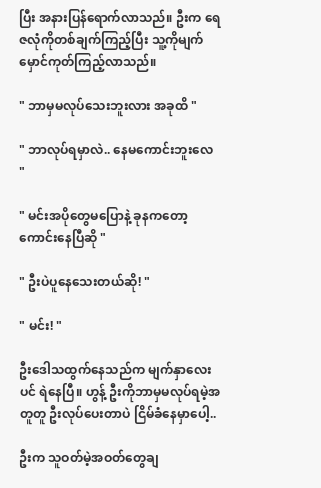ပြီး အနားပြန်ရောက်လာသည်။ ဦးက ရေဇလုံကိုတစ်ချက်ကြည့်ပြီး သူ့ကိုမျက်မှောင်ကုတ်ကြည့်လာသည်။

" ဘာမှမလုပ်သေးဘူးလား အခုထိ "

" ဘာလုပ်ရမှာလဲ.. နေမကောင်းဘူးလေ "

" မင်းအပိုတွေမပြောနဲ့ ခုနကတော့ ကောင်းနေပြီဆို "

" ဦးပဲပူနေသေးတယ်ဆို! "

" မင်း! "

ဦးဒေါသထွက်နေသည်က မျက်နှာလေးပင် ရဲနေပြီ။ ဟွန့် ဦးကိုဘာမှမလုပ်ရမဲ့အတူတူ ဦးလုပ်ပေးတာပဲ ငြိမ်ခံနေမှာပေါ့..

ဦးက သူဝတ်မဲ့အဝတ်တွေချ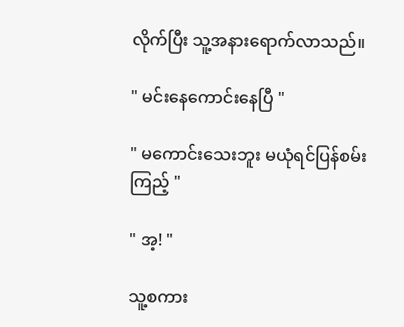လိုက်ပြီး သူ့အနားရောက်လာသည်။

" မင်းနေကောင်းနေပြီ "

" မကောင်းသေးဘူး မယုံရင်ပြန်စမ်းကြည့် "

" အ့! "

သူ့စကား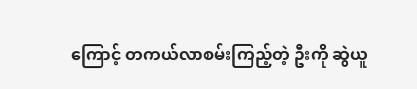ကြောင့် တကယ်လာစမ်းကြည့်တဲ့ ဦးကို ဆွဲယူ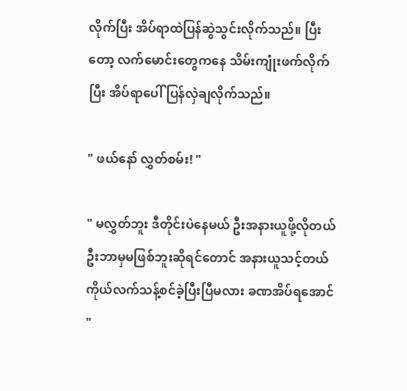လိုက်ပြီး အိပ်ရာထဲပြန်ဆွဲသွင်းလိုက်သည်။ ပြီးတော့ လက်မောင်းတွေကနေ သိမ်းကျုံးဖက်လိုက်ပြီး အိပ်ရာပေါ် ပြန်လှဲချလိုက်သည်။

" ဖယ်နော် လွှတ်စမ်း! "

" မလွှတ်ဘူး ဒီတိုင်းပဲနေမယ် ဦးအနားယူဖို့လိုတယ် ဦးဘာမှမဖြစ်ဘူးဆိုရင်တောင် အနားယူသင့်တယ် ကိုယ်လက်သန့်စင်ခဲ့ပြီးပြီမလား ခဏအိပ်ရအောင် "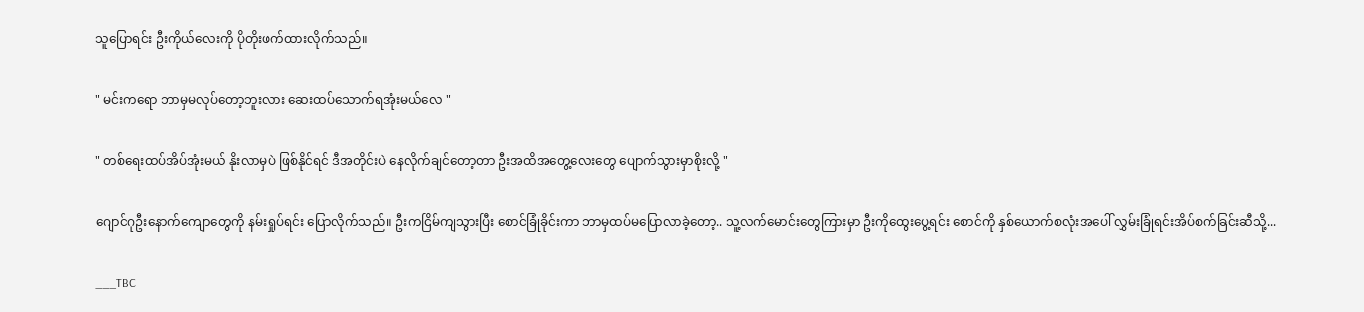သူပြောရင်း ဦးကိုယ်လေးကို ပိုတိုးဖက်ထားလိုက်သည်။

" မင်းကရော ဘာမှမလုပ်တော့ဘူးလား ဆေးထပ်သောက်ရအုံးမယ်လေ "

" တစ်ရေးထပ်အိပ်အုံးမယ် နိုးလာမှပဲ ဖြစ်နိုင်ရင် ဒီအတိုင်းပဲ နေလိုက်ချင်တော့တာ ဦးအ‌ထိအတွေ့လေးတွေ ပျောက်သွားမှာစိုးလို့ "

ဂျောင်ဂုဦးနောက်ကျောတွေကို နမ်းရှုပ်ရင်း ပြောလိုက်သည်။ ဦးကငြိမ်ကျသွားပြီး စောင်ခြုံခိုင်းကာ ဘာမှထပ်မပြောလာခဲ့တော့.. သူ့လက်မောင်းတွေကြားမှာ ဦးကိုထွေးပွေ့ရင်း စောင်ကို နှစ်ယောက်စလုံးအပေါ် လွှမ်းခြုံရင်းအိပ်စက်ခြင်းဆီသို့...

___TBC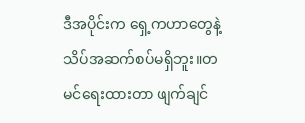ဒီအပိုင်းက ရှေ့ကဟာတွေနဲ့ သိပ်အဆက်စပ်မရှိဘူး။တမင်ရေးထားတာ ဖျက်ချင်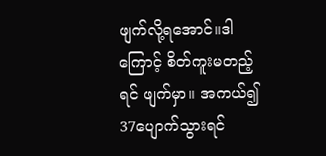ဖျက်လို့ရအောင်။ဒါကြောင့် စိတ်ကူးမတည့်ရင် ဖျက်မှာ။ အကယ်၍ 37ပျောက်သွားရင်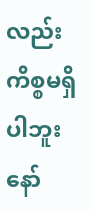လည်း ကိစ္စမရှိပါဘူးနော်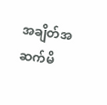အချိတ်အဆက်မိ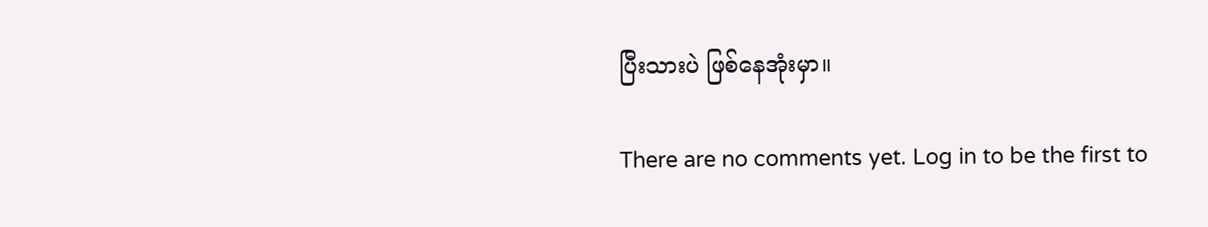ပြီးသားပဲ ဖြစ်နေအုံးမှာ။

There are no comments yet. Log in to be the first to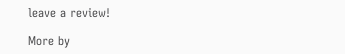leave a review!

More by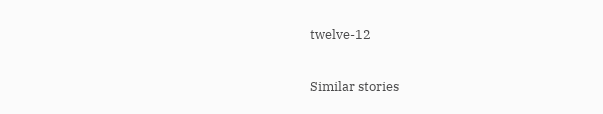twelve-12

Similar stories